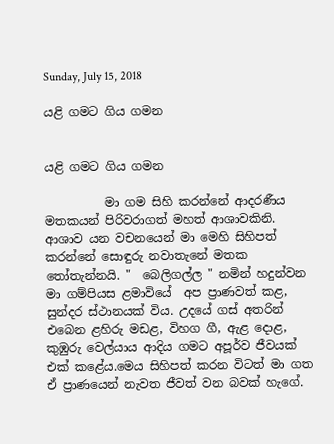Sunday, July 15, 2018

යළි ගමට ගිය ගමන


යළි ගමට ගිය ගමන

          මා ගම සිහි කරන්නේ ආදරණීය මතකයන් පිරිවරාගත් මහත් ආශාවකිනි. ආශාව යන වචනයෙන් මා මෙහි සිහිපත් කරන්නේ සොඳුරු නවාතැනේ මතක තෝතැන්නයි. "  බෙලිගල්ල " නමින් හදුන්වන මා ගම්පියස ළමාවියේ  අප ප්‍රාණවත් කළ, සුන්දර ස්ථානයක් විය. උදයේ ගස් අතරින් එබෙන ළහිරු මඩළ, විහග ගී, ඇළ දොළ, කුඹුරු වෙල්යාය ආදිය ගමට අපූර්ව ජීවයක් එක් කළේය.මෙය සිහිපත් කරන විටත් මා ගත ඒ ප්‍රාණයෙන් නැවත ජීවත් වන බවක් හැගේ.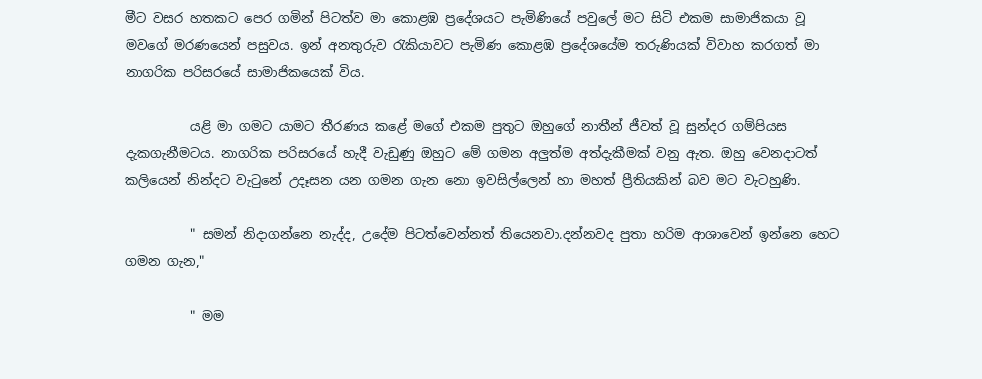මීට වසර හතකට පෙර ගමින් පිටත්ව මා කොළඹ ප්‍රදේශයට පැමිණියේ පවුලේ මට සිටි එකම සාමාජිකයා වූ මවගේ මරණයෙන් පසුවය. ඉන් අනතුරුව රැකියාවට පැමිණ කොළඹ ප්‍රදේශයේම තරුණියක් විවාහ කරගත් මා නාගරික පරිසරයේ සාමාජිකයෙක් විය.

          යළි මා ගමට යාමට තීරණය කළේ මගේ එකම පුතුට ඔහුගේ නාතීන් ජීවත් වූ සුන්දර ගම්පියස දැකගැනීමටය. නාගරික පරිසරයේ හැදී වැඩුණු ඔහුට මේ ගමන අලුත්ම අත්දැකීමක් වනු ඇත. ඔහු වෙනදාටත් කලියෙන් නින්දට වැටුනේ උදෑසන යන ගමන ගැන නො ඉවසිල්ලෙන් හා මහත් ප්‍රීතියකින් බව මට වැටහුණි.

          " සමන් නිදාගන්නෙ නැද්ද, උදේම පිටත්වෙන්නත් තියෙනවා.දන්නවද පුතා හරිම ආශාවෙන් ඉන්නෙ හෙට ගමන ගැන,"

          " මම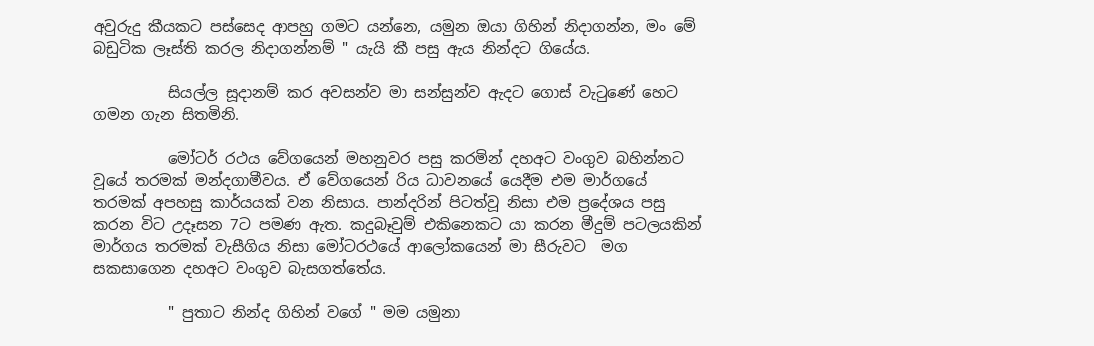අවුරුදු කීයකට පස්සෙද ආපහු ගමට යන්නෙ, යමුන ඔයා ගිහින් නිදාගන්න, මං මේ බඩුටික ලෑස්ති කරල නිදාගන්නම් " යැයි කී පසු ඇය නින්දට ගියේය.

          සියල්ල සූදානම් කර අවසන්ව මා සන්සුන්ව ඇදට ගොස් වැටුණේ හෙට ගමන ගැන සිතමිනි.

          මෝටර් රථය වේගයෙන් මහනුවර පසු කරමින් දහඅට වංගුව බහින්නට වූයේ තරමක් මන්දගාමීවය. ඒ වේගයෙන් රිය ධාවනයේ යෙදීම එම මාර්ගයේ  තරමක් අපහසු කාර්යයක් වන නිසාය. පාන්දරින් පිටත්වූ නිසා එම ප්‍රදේශය පසු කරන විට උදෑසන 7ට පමණ ඇත. කදුබෑවුම් එකිනෙකට යා කරන මීදුම් පටලයකින් මාර්ගය තරමක් වැසීගිය නිසා මෝටරථයේ ආලෝකයෙන් මා සීරුවට  මග සකසාගෙන දහඅට වංගුව බැසගත්තේය.

          " පුතාට නින්ද ගිහින් වගේ " මම යමුනා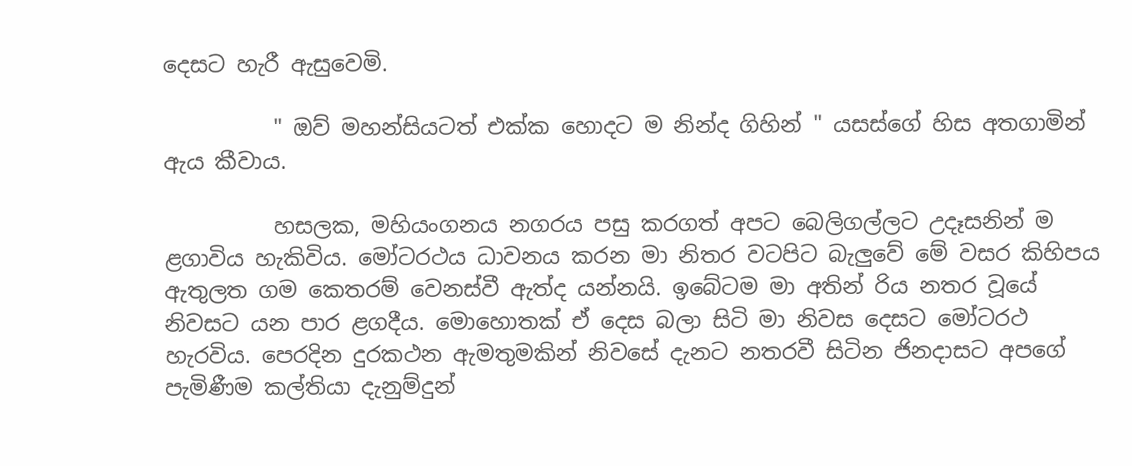දෙසට හැරී ඇසුවෙමි.

          " ඔව් මහන්සියටත් එක්ක හොදට ම නින්ද ගිහින් " යසස්ගේ හිස අතගාමින් ඇය කීවාය.

          හසලක, මහියංගනය නගරය පසු කරගත් අපට බෙලිගල්ලට උදෑසනින් ම ළගාවිය හැකිවිය. මෝටරථය ධාවනය කරන මා නිතර වටපිට බැලුවේ මේ වසර කිහිපය ඇතුලත ගම කෙතරම් වෙනස්වී ඇත්ද යන්නයි. ඉබේටම මා අතින් රිය නතර වූයේ නිවසට යන පාර ළගදීය. මොහොතක් ඒ දෙස බලා සිටි මා නිවස දෙසට මෝටරථ හැරවිය. පෙරදින දුරකථන ඇමතුමකින් නිවසේ දැනට නතරවී සිටින ජිනදාසට අපගේ පැමිණීම කල්තියා දැනුම්දුන්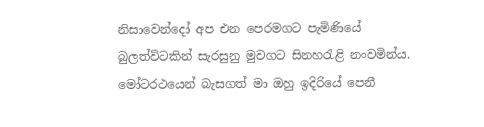නිසාවෙන්දෝ අප එන පෙරමගට පැමිණියේ බුලත්විටකින් සැරසුනු මුවගට සිනහරැළි නංවමින්ය. මෝටරථයෙන් බැසගත් මා ඔහු ඉදිරියේ පෙනී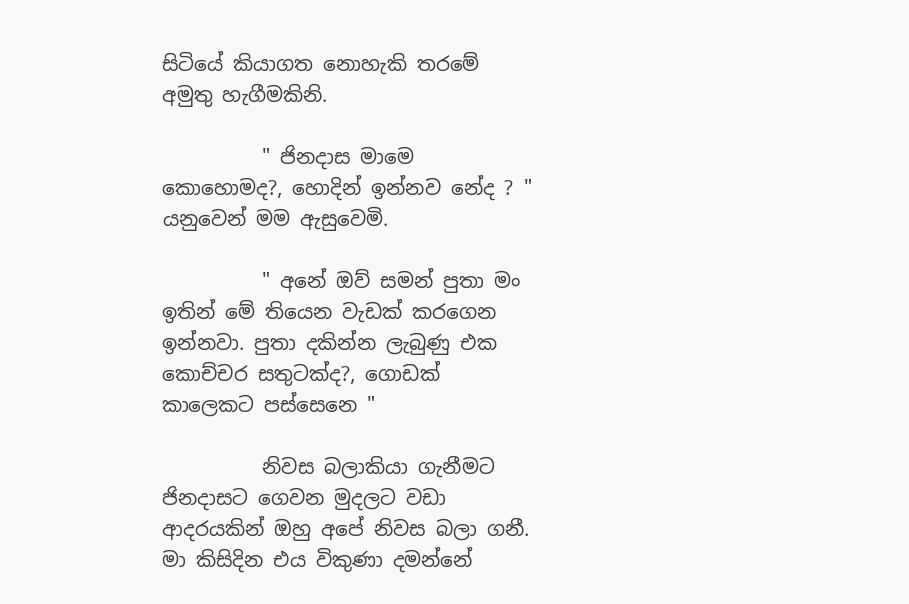සිටියේ කියාගත නොහැකි තරමේ අමුතු හැගීමකිනි.

          " ජිනදාස මාමෙ කොහොමද?, හොදින් ඉන්නව නේද ? " යනුවෙන් මම ඇසුවෙමි.

          " අනේ ඔව් සමන් පුතා මං ඉතින් මේ තියෙන වැඩක් කරගෙන ඉන්නවා. පුතා දකින්න ලැබුණු එක කොච්චර සතුටක්ද?, ගොඩක් කාලෙකට පස්සෙනෙ "

          නිවස බලාකියා ගැනීමට ජිනදාසට ගෙවන මුදලට වඩා ආදරයකින් ඔහු අපේ නිවස බලා ගනී. මා කිසිදින එය විකුණා දමන්නේ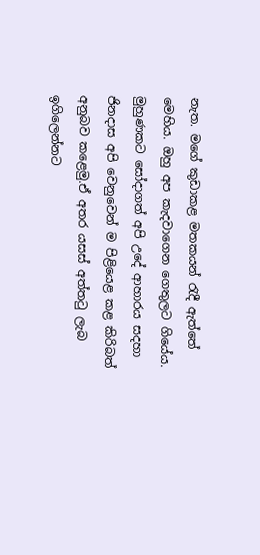නැත. මගේ කුඩාකළ මතකයන් රැදී ඇත්තේ මෙහිය. ඔහු අප කැදවාගෙන ගෙතුලට ගියේය. මුහුණකට සෝදාගත් අපි උදේ ආහාරය සදහා ජිනදාස අපි වෙනුවෙන් ම පිළියෙළ කළ කිරිබත් අනුබව කළෙමු.ඒ අතර යසස් අත්තටු ලැබ ඉගිලෙන්නට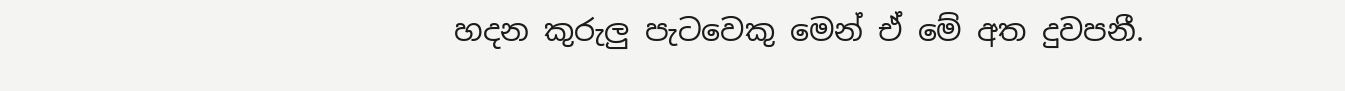හදන කුරුලු පැටවෙකු මෙන් ඒ මේ අත දුවපනී.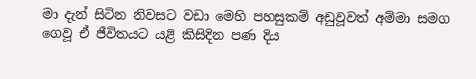මා දැන් සිටින නිවසට වඩා මෙහි පහසුකම් අඩුවූවත් අම්මා සමග ගෙවූ ඒ ජීවිතයට යළි කිසිදින පණ දිය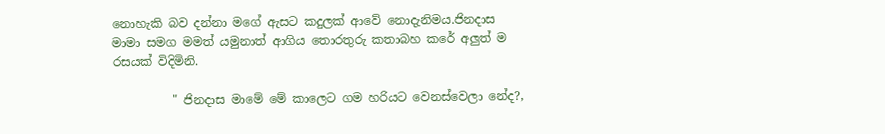නොහැකි බව දන්නා මගේ ඇසට කදුලක් ආවේ නොදැනිමය.ජිනදාස මාමා සමග මමත් යමුනාත් ආගිය තොරතුරු කතාබහ කරේ අලුත් ම රසයක් විදිමිනි.

          " ජිනදාස මාමේ මේ කාලෙට ගම හරියට වෙනස්වෙලා නේද?,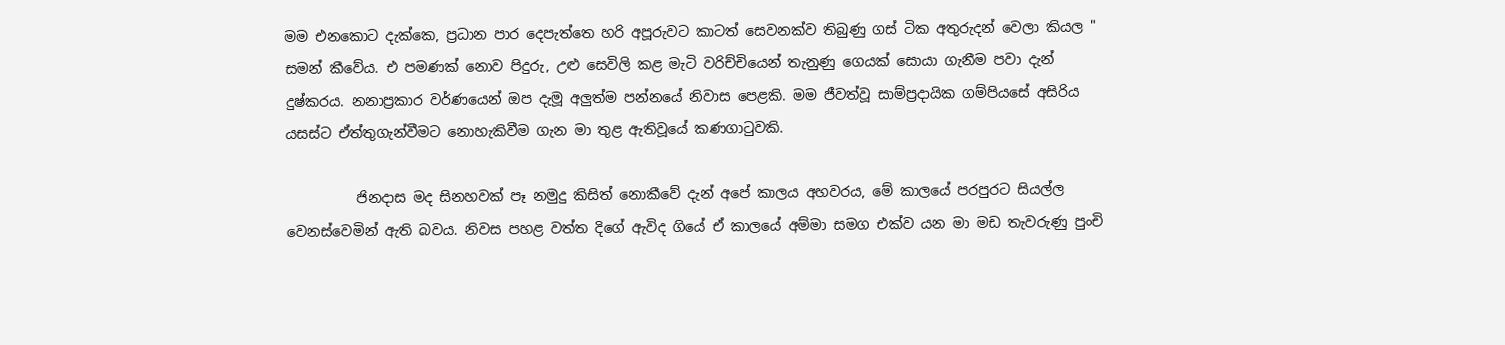මම එනකොට දැක්කෙ, ප්‍රධාන පාර දෙපැත්තෙ හරි අපූරුවට කාටත් සෙවනක්ව තිබුණු ගස් ටික අතුරුදන් වෙලා කියල " සමන් කීවේය. එ පමණක් නොව පිදුරු, උළු සෙවිලි කළ මැටි වරිච්චියෙන් තැනුණු ගෙයක් සොයා ගැනීම පවා දැන් දුෂ්කරය. නනාප්‍රකාර වර්ණයෙන් ඔප දැමූ අලුත්ම පන්නයේ නිවාස පෙළකි. මම ජීවත්වූ සාම්ප්‍රදායික ගම්පියසේ අසිරිය යසස්ට ඒත්තුගැන්වීමට නොහැකිවීම ගැන මා තුළ ඇතිවූයේ කණගාටුවකි.

          ජිනදාස මද සිනහවක් පෑ නමුදු කිසිත් නොකීවේ දැන් අපේ කාලය අහවරය, මේ කාලයේ පරපුරට සියල්ල වෙනස්වෙමින් ඇති බවය. නිවස පහළ වත්ත දිගේ ඇවිද ගියේ ඒ කාලයේ අම්මා සමග එක්ව යන මා මඩ තැවරුණු පුංචි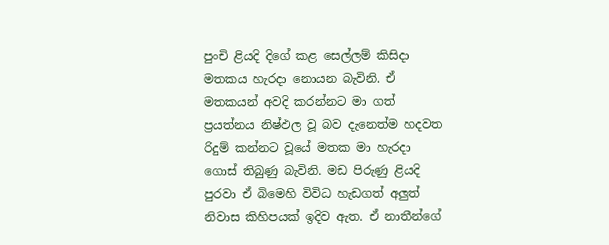පුංචි ළියදි දිගේ කළ සෙල්ලම් කිසිදා මතකය හැරදා නොයන බැවිනි. ඒ මතකයන් අවදි කරන්නට මා ගත් ප්‍රයත්නය නිෂ්ඵල වූ බව දැනෙත්ම හදවත රිදුම් කන්නට වූයේ මතක මා හැරදා ගොස් තිබුණු බැවිනි. මඩ පිරුණු ළියදි පුරවා ඒ බිමෙහි විවිධ හැඩගත් අලුත් නිවාස කිහිපයක් ඉදිව ඇත. ඒ නාතීන්ගේ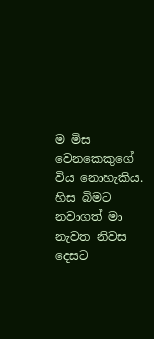ම මිස වෙනකෙකුගේ විය නොහැකිය. හිස බිමට නවාගත් මා නැවත නිවස දෙසට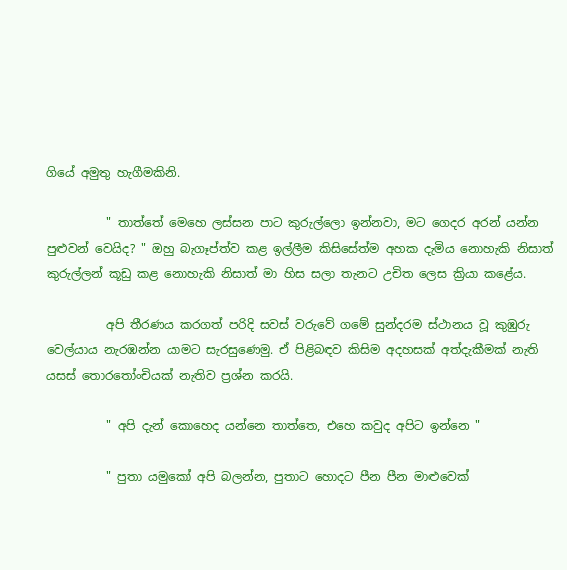ගියේ අමුතු හැගීමකිනි.

          " තාත්තේ මෙහෙ ලස්සන පාට කුරුල්ලො ඉන්නවා, මට ගෙදර අරන් යන්න පුළුවන් වෙයිද? " ඔහු බැගෑප්ත්ව කළ ඉල්ලීම කිසිසේත්ම අහක දැමිය නොහැකි නිසාත් කුරුල්ලන් කූඩු කළ නොහැකි නිසාත් මා හිස සලා තැනට උචිත ලෙස ක්‍රියා කළේය.

          අපි තීරණය කරගත් පරිදි සවස් වරුවේ ගමේ සුන්දරම ස්ථානය වූ කුඹුරු වෙල්යාය නැරඹන්න යාමට සැරසුණෙමු. ඒ පිළිබඳව කිසිම අදහසක් අත්දැකීමක් නැති යසස් තොරතෝංචියක් නැතිව ප්‍රශ්න කරයි.

          " අපි දැන් කොහෙද යන්නෙ තාත්තෙ, එහෙ කවුද අපිට ඉන්නෙ "

          " පුතා යමුකෝ අපි බලන්න, පුතාට හොදට පීන පීන මාළුවෙක්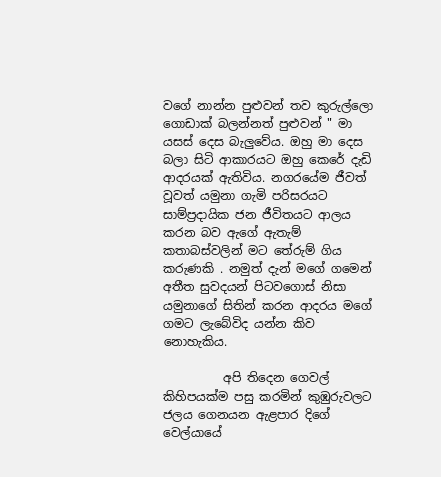වගේ නාන්න පුළුවන් තව කුරුල්ලො ගොඩාක් බලන්නත් පුළුවන් " මා යසස් දෙස බැලුවේය. ඔහු මා දෙස බලා සිටි ආකාරයට ඔහු කෙරේ දැඩි ආදරයක් ඇතිවිය. නගරයේම ජීවත් වූවත් යමුනා ගැමි පරිසරයට සාම්ප්‍රදායික ජන ජීවිතයට ආලය කරන බව ඇගේ ඇතැම් කතාබස්වලින් මට තේරුම් ගිය කරුණකි . නමුත් දැන් මගේ ගමෙන් අතීත සුවදයන් පිටවගොස් නිසා යමුනාගේ සිතින් කරන ආදරය මගේ ගමට ලැබේවිද යන්න කිව නොහැකිය.

          අපි තිදෙන ගෙවල් කිහිපයක්ම පසු කරමින් කුඹුරුවලට ජලය ගෙනයන ඇළපාර දිගේ වෙල්යායේ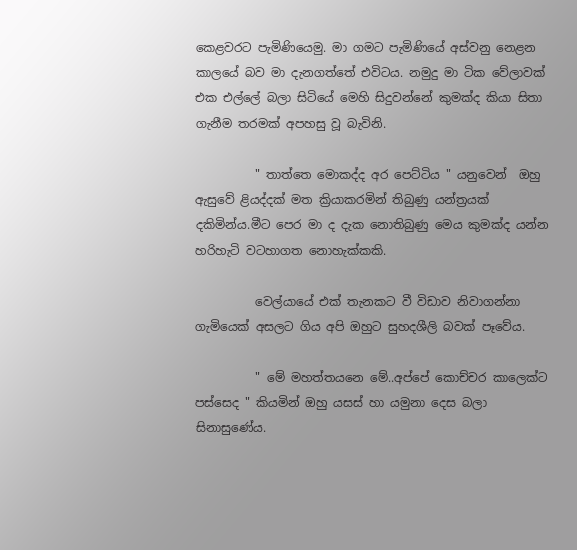කෙළවරට පැමිණියෙමු. මා ගමට පැමිණියේ අස්වනු නෙළන කාලයේ බව මා දැනගත්තේ එවිටය. නමුදු මා ටික වේලාවක් එක එල්ලේ බලා සිටියේ මෙහි සිදුවන්නේ කුමක්ද කියා සිතා ගැනීම තරමක් අපහසු වූ බැවිනි.

          " තාත්තෙ මොකද්ද අර පෙට්ටිය " යනුවෙන්  ඔහු ඇසුවේ ළියද්දක් මත ක්‍රියාකරමින් තිබුණු යන්ත්‍රයක් දකිමින්ය.මීට පෙර මා ද දැක නොතිබුණු මෙය කුමක්ද යන්න හරිහැටි වටහාගත නොහැක්කකි.

          වෙල්යායේ එක් තැනකට වී විඩාව නිවාගන්නා ගැමියෙක් අසලට ගිය අපි ඔහුට සුහදශීලි බවක් පෑවේය.

          " මේ මහත්තයනෙ මේ..අප්පේ කොච්චර කාලෙක්ට පස්සෙද " කියමින් ඔහු යසස් හා යමුනා දෙස බලා සිනාසුණේය.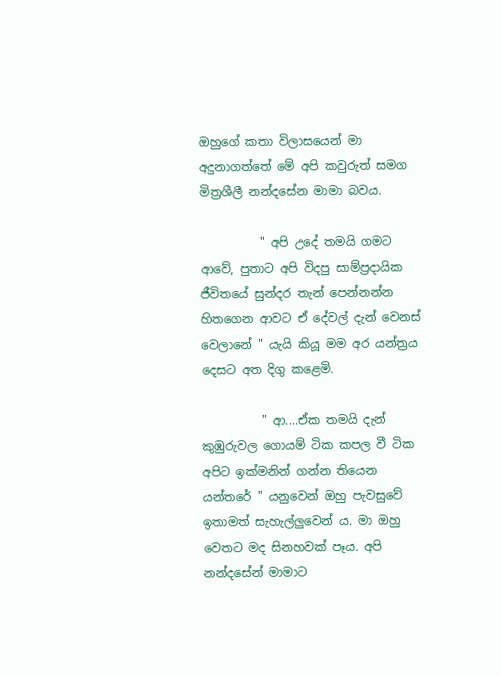ඔහුගේ කතා විලාසයෙන් මා අදුනාගත්තේ මේ අපි කවුරුත් සමග මිත්‍රශීලී නන්දසේන මාමා බවය.

          " අපි උදේ තමයි ගමට ආවේ, පුතාට අපි විදපු සාම්ප්‍රදායික ජීවිතයේ සුන්දර තැන් පෙන්නන්න හිතගෙන ආවට ඒ දේවල් දැන් වෙනස් වෙලානේ " යැයි කියූ මම අර යන්ත්‍රය දෙසට අත දිගු කළෙමි.

          " ආ....ඒක තමයි දැන් කුඹුරුවල ගොයම් ටික කපල වී ටික අපිට ඉක්මනින් ගන්න තියෙන යන්තරේ " යනුවෙන් ඔහු පැවසුවේ ඉතාමත් සැහැල්ලුවෙන්‍ ය. මා ඔහු වෙතට මද සිනහවක් පෑය. අපි නන්දසේන් මාමාට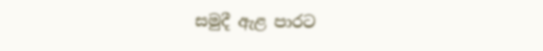සමුදී ඇළ පාරට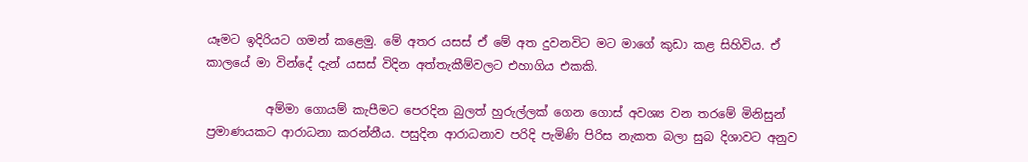යෑමට ඉදිරියට ගමන් කළෙමු. මේ අතර යසස් ඒ මේ අත දුවනවිට මට මාගේ කුඩා කළ සිහිවිය. ඒ කාලයේ මා වින්දේ දැන් යසස් විදින අත්තැකීම්වලට එහාගිය එකකි.

          අම්මා ගොයම් කැපීමට පෙරදින බුලත් හුරුල්ලක් ගෙන ගොස් අවශ්‍ය වන තරමේ මිනිසුන් ප්‍රමාණයකට ආරාධනා කරන්නීය. පසුදින ආරාධනාව පරිදි පැමිණි පිරිස නැකත බලා සුබ දිශාවට අනුව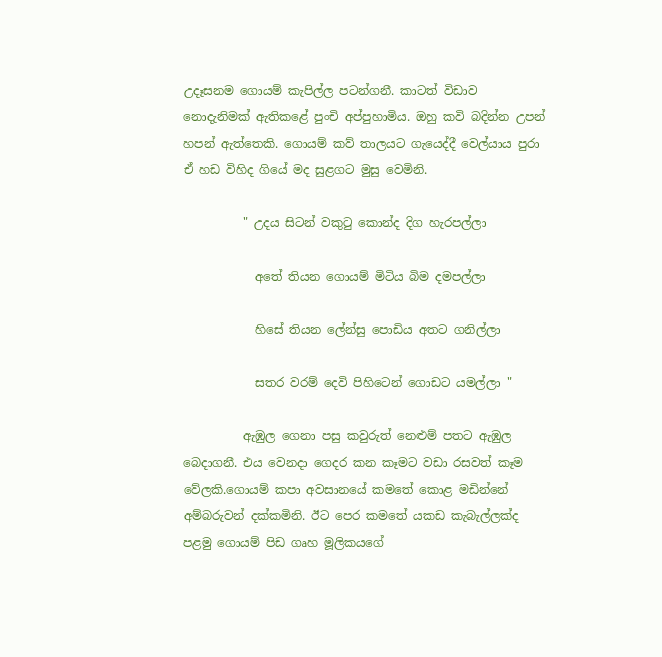උදෑසනම ගොයම් කැපිල්ල පටන්ගනී. කාටත් විඩාව නොදැනිමක් ඇතිකළේ පුංචි අප්පුහාමිය. ඔහු කවි බදින්න උපන් හපන් ඇත්තෙකි. ගොයම් කව් තාලයට ගැයෙද්දී වෙල්යාය පුරා ඒ හඩ විහිද ගියේ මද සුළගට මුසු වෙමිනි.

          " උදය සිටන් වකුටු කොන්ද දිග හැරපල්ලා

            අතේ තියන ගොයම් මිටිය බිම දමපල්ලා

            හිසේ තියන ලේන්සු පොඩිය අතට ගනිල්ලා

            සතර වරම් දෙවි පිහිටෙන් ගොඩට යමල්ලා "

          ඇඹුල ගෙනා පසු කවුරුත් නෙළුම් පතට ඇඹුල බෙදාගනී. එය වෙනදා ගෙදර කන කෑමට වඩා රසවත් කෑම වේලකි.ගොයම් කපා අවසානයේ කමතේ කොළ මඩින්නේ අම්බරුවන් දක්කමිනි. ඊට පෙර කමතේ යකඩ කැබැල්ලක්ද පළමු ගොයම් පිඩ ගෘහ මූලිකයගේ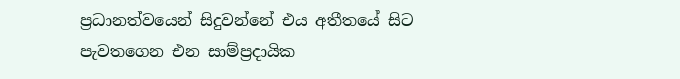ප්‍රධානත්වයෙන් සිදුවන්නේ එය අතීතයේ සිට පැවතගෙන එන සාම්ප්‍රදායික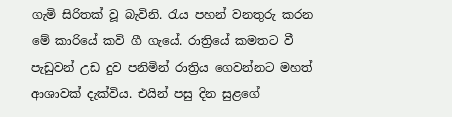ගැමි සිරිතක් වූ බැවිනි. රැය පහන් වනතුරු කරන මේ කාරියේ කවි ගී ගැයේ. රාත්‍රියේ කමතට වී පැඩුවන් උඩ දුව පනිමින් රාත්‍රිය ගෙවන්නට මහත් ආශාවක් දැක්විය. එයින් පසු දින සුළගේ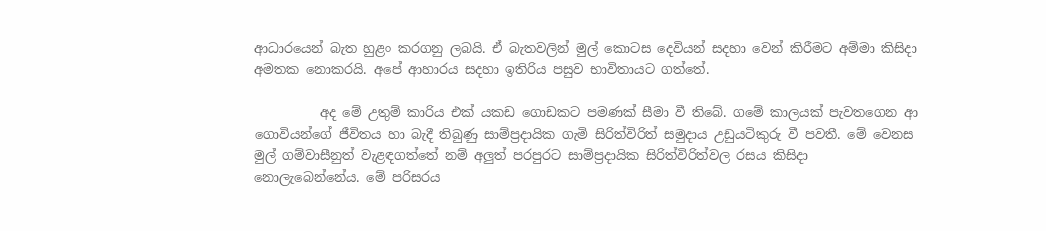ආධාරයෙන් බැත හුළං කරගනු ලබයි. ඒ බැතවලින් මුල් කොටස දෙවියන් සදහා වෙන් කිරීමට අම්මා කිසිදා අමතක නොකරයි. අපේ ආහාරය සදහා ඉතිරිය පසුව භාවිතායට ගත්තේ.

          අද මේ උතුම් කාරිය එක් යකඩ ගොඩකට පමණක් සීමා වී තිබේ. ගමේ කාලයක් පැවතගෙන ආ ගොවියන්ගේ ජීවිතය හා බැදී තිබුණු සාම්ප්‍රදායික ගැමි සිරිත්විරිත් සමුදාය උඩුයටිකුරු වී පවතී. මේ වෙනස මුල් ගම්වාසීනුත් වැළඳගත්තේ නම් අලුත් පරපුරට සාම්ප්‍රදායික සිරිත්විරිත්වල රසය කිසිදා නොලැබෙන්නේය. මේ පරිසරය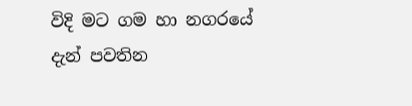විදි මට ගම හා නගරයේ දැන් පවතින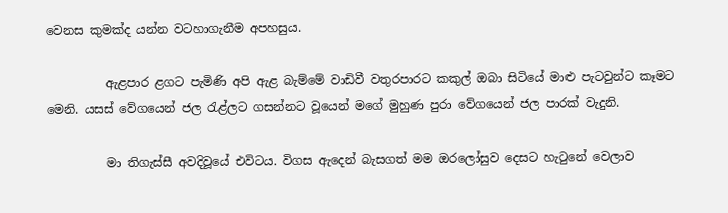වෙනස කුමක්ද යන්න වටහාගැනීම අපහසුය.

          ඇළපාර ළගට පැමිණි අපි ඇළ බැම්මේ වාඩිවී වතුරපාරට කකුල් ඔබා සිටියේ මාළු පැටවුන්ට කෑමට මෙනි. යසස් වේගයෙන් ජල රැළ්ලට ගසන්නට වූයෙන් මගේ මුහුණ පුරා වේගයෙන් ජල පාරක් වැදුනි.

          මා තිගැස්සී අවදිවූයේ එවිටය. විගස ඇදෙන් බැසගත් මම ඔරලෝසුව දෙසට හැටුනේ වෙලාව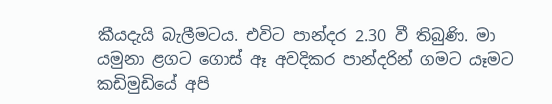කීයදැයි බැලීමටය. එවිට පාන්දර 2.30 වී තිබුණි. මා යමුනා ළගට ගොස් ඈ අවදිකර පාන්දරින් ගමට යෑමට කඩිමුඩියේ අපි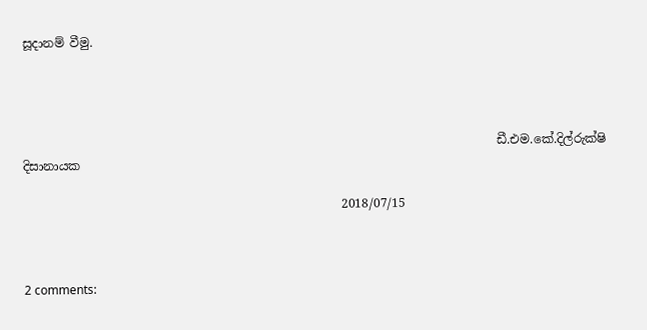සූදානම් වීමු.




                                                                               ඩී.එම.කේ.දිල්රුක්ෂි දිසානායක

                                                     2018/07/15



2 comments: